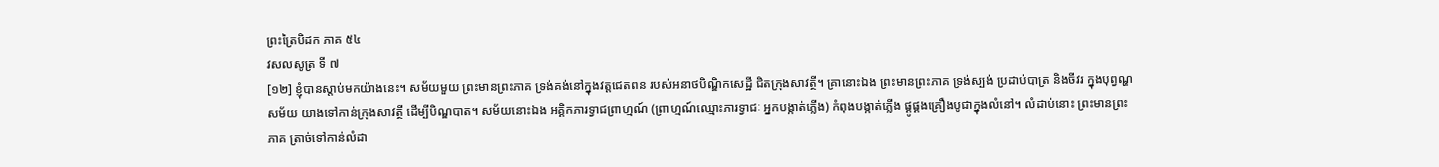ព្រះត្រៃបិដក ភាគ ៥៤
វសលសូត្រ ទី ៧
[១២] ខ្ញុំបានស្តាប់មកយ៉ាងនេះ។ សម័យមួយ ព្រះមានព្រះភាគ ទ្រង់គង់នៅក្នុងវត្តជេតពន របស់អនាថបិណ្ឌិកសេដ្ឋី ជិតក្រុងសាវត្ថី។ គ្រានោះឯង ព្រះមានព្រះភាគ ទ្រង់ស្បង់ ប្រដាប់បាត្រ និងចីវរ ក្នុងបុព្វណ្ហសម័យ យាងទៅកាន់ក្រុងសាវត្ថី ដើម្បីបិណ្ឌបាត។ សម័យនោះឯង អគ្គិកភារទ្វាជព្រាហ្មណ៍ (ព្រាហ្មណ៍ឈ្មោះភារទ្វាជៈ អ្នកបង្កាត់ភ្លើង) កំពុងបង្កាត់ភ្លើង ផ្គូផ្គងគ្រឿងបូជាក្នុងលំនៅ។ លំដាប់នោះ ព្រះមានព្រះភាគ ត្រាច់ទៅកាន់លំដា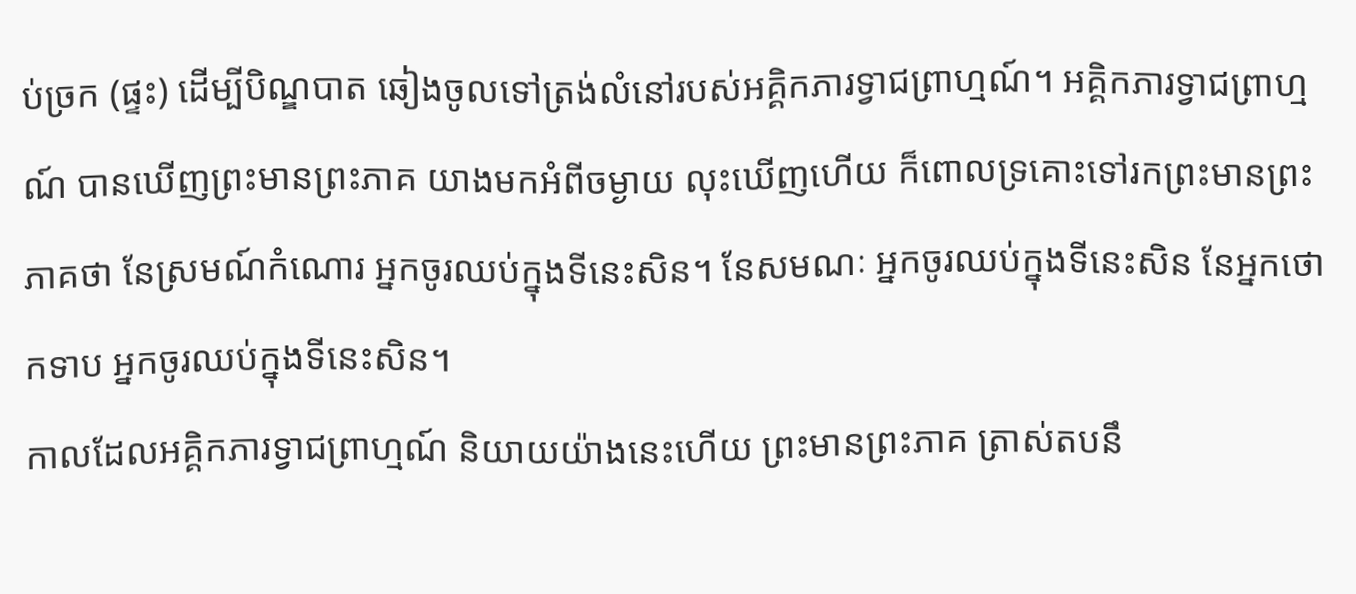ប់ច្រក (ផ្ទះ) ដើម្បីបិណ្ឌបាត ឆៀងចូលទៅត្រង់លំនៅរបស់អគិ្គកភារទ្វាជព្រាហ្មណ៍។ អគ្គិកភារទ្វាជព្រាហ្មណ៍ បានឃើញព្រះមានព្រះភាគ យាងមកអំពីចម្ងាយ លុះឃើញហើយ ក៏ពោលទ្រគោះទៅរកព្រះមានព្រះភាគថា នែស្រមណ៍កំណោរ អ្នកចូរឈប់ក្នុងទីនេះសិន។ នែសមណៈ អ្នកចូរឈប់ក្នុងទីនេះសិន នែអ្នកថោកទាប អ្នកចូរឈប់ក្នុងទីនេះសិន។
កាលដែលអគ្គិកភារទ្វាជព្រាហ្មណ៍ និយាយយ៉ាងនេះហើយ ព្រះមានព្រះភាគ ត្រាស់តបនឹ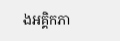ងអគ្គិកភា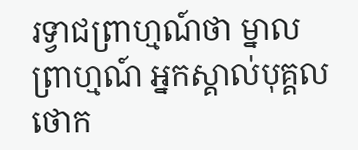រទ្វាជព្រាហ្មណ៍ថា ម្នាលព្រាហ្មណ៍ អ្នកស្គាល់បុគ្គលថោក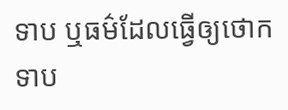ទាប ឬធម៌ដែលធ្វើឲ្យថោកទាប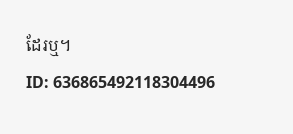ដែរឬ។
ID: 636865492118304496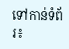ទៅកាន់ទំព័រ៖